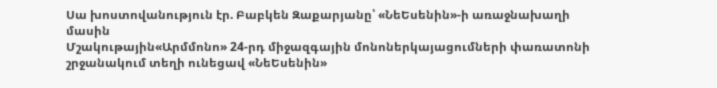Սա խոստովանություն էր. Բաբկեն Զաքարյանը՝ «ՆեԵսենին»-ի առաջնախաղի մասին
Մշակութային«Արմմոնո» 24-րդ միջազգային մոնոներկայացումների փառատոնի շրջանակում տեղի ունեցավ «ՆեԵսենին»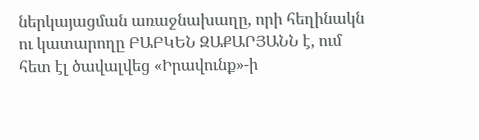ներկայացման առաջնախաղը, որի հեղինակն ու կատարողը ԲԱԲԿԵՆ ԶԱՔԱՐՅԱՆՆ է, ում հետ էլ ծավալվեց «Իրավունք»-ի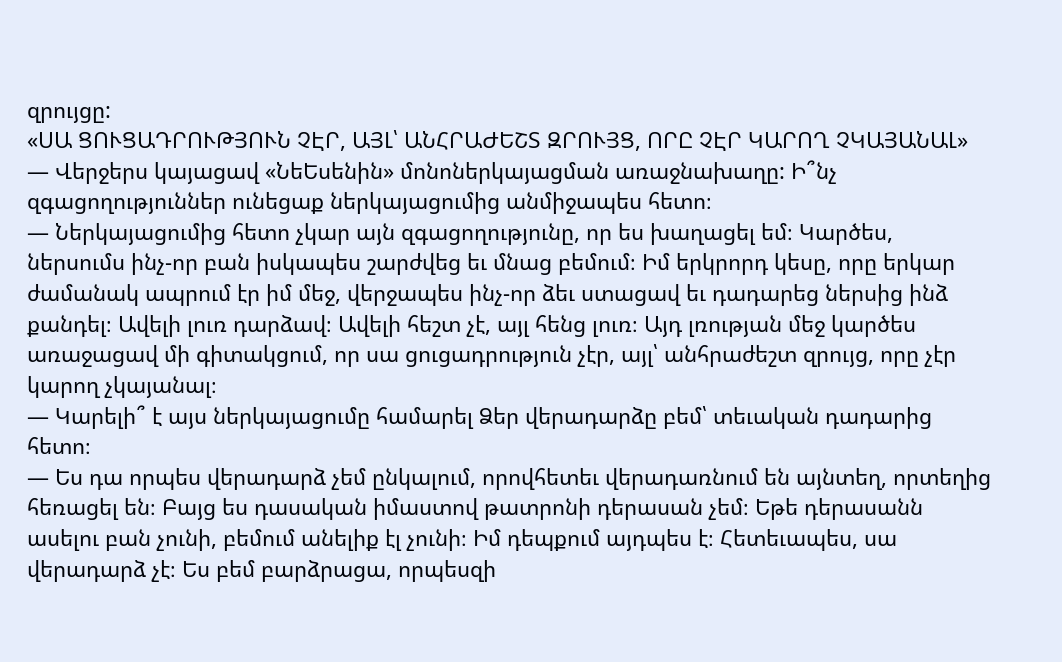զրույցը:
«ՍԱ ՑՈՒՑԱԴՐՈՒԹՅՈՒՆ ՉԷՐ, ԱՅԼ՝ ԱՆՀՐԱԺԵՇՏ ԶՐՈՒՅՑ, ՈՐԸ ՉԷՐ ԿԱՐՈՂ ՉԿԱՅԱՆԱԼ»
— Վերջերս կայացավ «ՆեԵսենին» մոնոներկայացման առաջնախաղը: Ի՞նչ զգացողություններ ունեցաք ներկայացումից անմիջապես հետո։
— Ներկայացումից հետո չկար այն զգացողությունը, որ ես խաղացել եմ։ Կարծես, ներսումս ինչ-որ բան իսկապես շարժվեց եւ մնաց բեմում։ Իմ երկրորդ կեսը, որը երկար ժամանակ ապրում էր իմ մեջ, վերջապես ինչ-որ ձեւ ստացավ եւ դադարեց ներսից ինձ քանդել։ Ավելի լուռ դարձավ։ Ավելի հեշտ չէ, այլ հենց լուռ։ Այդ լռության մեջ կարծես առաջացավ մի գիտակցում, որ սա ցուցադրություն չէր, այլ՝ անհրաժեշտ զրույց, որը չէր կարող չկայանալ։
— Կարելի՞ է այս ներկայացումը համարել Ձեր վերադարձը բեմ՝ տեւական դադարից հետո։
— Ես դա որպես վերադարձ չեմ ընկալում, որովհետեւ վերադառնում են այնտեղ, որտեղից հեռացել են։ Բայց ես դասական իմաստով թատրոնի դերասան չեմ։ Եթե դերասանն ասելու բան չունի, բեմում անելիք էլ չունի։ Իմ դեպքում այդպես է։ Հետեւապես, սա վերադարձ չէ։ Ես բեմ բարձրացա, որպեսզի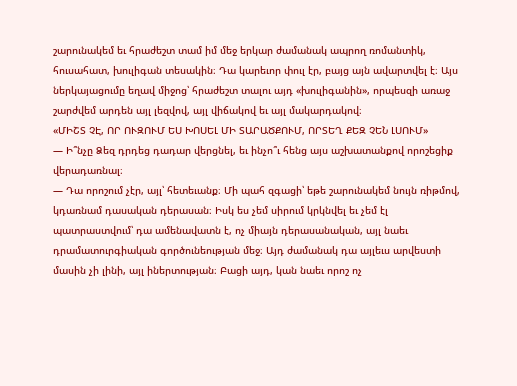շարունակեմ եւ հրաժեշտ տամ իմ մեջ երկար ժամանակ ապրող ռոմանտիկ, հուսահատ, խուլիգան տեսակին։ Դա կարեւոր փուլ էր, բայց այն ավարտվել է։ Այս ներկայացումը եղավ միջոց՝ հրաժեշտ տալու այդ «խուլիգանին», որպեսզի առաջ շարժվեմ արդեն այլ լեզվով, այլ վիճակով եւ այլ մակարդակով։
«ՄԻՇՏ ՉԷ, ՈՐ ՈՒԶՈՒՄ ԵՍ ԽՈՍԵԼ ՄԻ ՏԱՐԱԾՔՈՒՄ, ՈՐՏԵՂ ՔԵԶ ՉԵՆ ԼՍՈՒՄ»
— Ի՞նչը Ձեզ դրդեց դադար վերցնել, եւ ինչո՞ւ հենց այս աշխատանքով որոշեցիք վերադառնալ։
— Դա որոշում չէր, այլ՝ հետեւանք։ Մի պահ զգացի՝ եթե շարունակեմ նույն ռիթմով, կդառնամ դասական դերասան։ Իսկ ես չեմ սիրում կրկնվել եւ չեմ էլ պատրաստվում՝ դա ամենավատն է, ոչ միայն դերասանական, այլ նաեւ դրամատուրգիական գործունեության մեջ։ Այդ ժամանակ դա այլեւս արվեստի մասին չի լինի, այլ իներտության։ Բացի այդ, կան նաեւ որոշ ոչ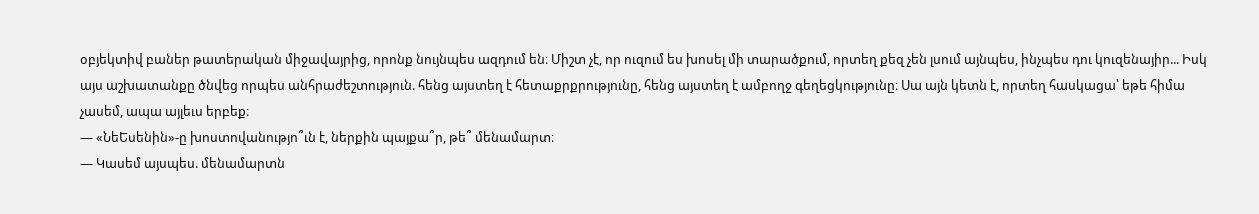օբյեկտիվ բաներ թատերական միջավայրից, որոնք նույնպես ազդում են։ Միշտ չէ, որ ուզում ես խոսել մի տարածքում, որտեղ քեզ չեն լսում այնպես, ինչպես դու կուզենայիր... Իսկ այս աշխատանքը ծնվեց որպես անհրաժեշտություն. հենց այստեղ է հետաքրքրությունը, հենց այստեղ է ամբողջ գեղեցկությունը։ Սա այն կետն է, որտեղ հասկացա՝ եթե հիմա չասեմ, ապա այլեւս երբեք։
— «ՆեԵսենին»-ը խոստովանությո՞ւն է, ներքին պայքա՞ր, թե՞ մենամարտ։
— Կասեմ այսպես. մենամարտն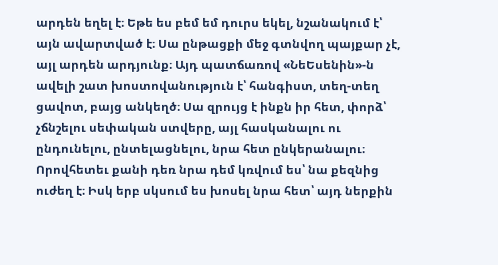արդեն եղել է։ Եթե ես բեմ եմ դուրս եկել, նշանակում է՝ այն ավարտված է։ Սա ընթացքի մեջ գտնվող պայքար չէ, այլ արդեն արդյունք։ Այդ պատճառով «ՆեԵսենին»-ն ավելի շատ խոստովանություն է՝ հանգիստ, տեղ-տեղ ցավոտ, բայց անկեղծ։ Սա զրույց է ինքն իր հետ, փորձ՝ չճնշելու սեփական ստվերը, այլ հասկանալու ու ընդունելու, ընտելացնելու, նրա հետ ընկերանալու։ Որովհետեւ քանի դեռ նրա դեմ կռվում ես՝ նա քեզնից ուժեղ է։ Իսկ երբ սկսում ես խոսել նրա հետ՝ այդ ներքին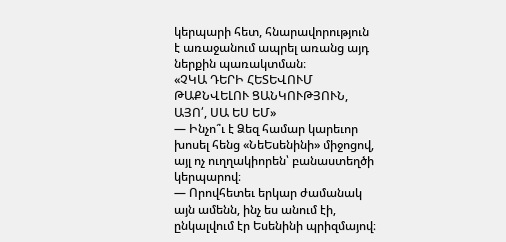կերպարի հետ, հնարավորություն է առաջանում ապրել առանց այդ ներքին պառակտման։
«ՉԿԱ ԴԵՐԻ ՀԵՏԵՎՈՒՄ ԹԱՔՆՎԵԼՈՒ ՑԱՆԿՈՒԹՅՈՒՆ, ԱՅՈ՛, ՍԱ ԵՍ ԵՄ»
— Ինչո՞ւ է Ձեզ համար կարեւոր խոսել հենց «ՆեԵսենինի» միջոցով, այլ ոչ ուղղակիորեն՝ բանաստեղծի կերպարով։
— Որովհետեւ երկար ժամանակ այն ամենն, ինչ ես անում էի, ընկալվում էր Եսենինի պրիզմայով։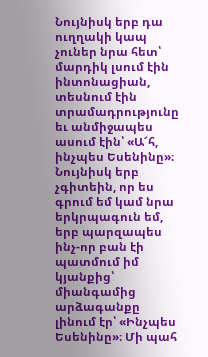Նույնիսկ երբ դա ուղղակի կապ չուներ նրա հետ՝ մարդիկ լսում էին ինտոնացիան, տեսնում էին տրամադրությունը եւ անմիջապես ասում էին՝ «Ա՜հ, ինչպես Եսենինը»։ Նույնիսկ երբ չգիտեին, որ ես գրում եմ կամ նրա երկրպագուն եմ, երբ պարզապես ինչ-որ բան էի պատմում իմ կյանքից՝ միանգամից արձագանքը լինում էր՝ «Ինչպես Եսենինը»։ Մի պահ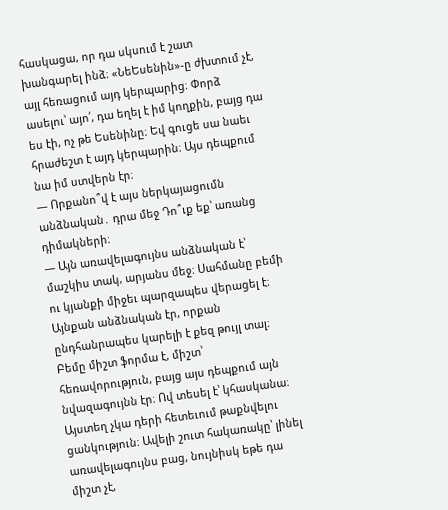հասկացա, որ դա սկսում է շատ խանգարել ինձ։ «ՆեԵսենին»-ը ժխտում չէ, այլ հեռացում այդ կերպարից։ Փորձ ասելու՝ այո՛, դա եղել է իմ կողքին, բայց դա ես էի, ոչ թե Եսենինը։ Եվ գուցե սա նաեւ հրաժեշտ է այդ կերպարին։ Այս դեպքում նա իմ ստվերն էր։
— Որքանո՞վ է այս ներկայացումն անձնական․ դրա մեջ Դո՞ւք եք՝ առանց դիմակների։
— Այն առավելագույնս անձնական է՝ մաշկիս տակ, արյանս մեջ։ Սահմանը բեմի ու կյանքի միջեւ պարզապես վերացել է։ Այնքան անձնական էր, որքան ընդհանրապես կարելի է քեզ թույլ տալ։ Բեմը միշտ ֆորմա է, միշտ՝ հեռավորություն, բայց այս դեպքում այն նվազագույնն էր։ Ով տեսել է՝ կհասկանա։ Այստեղ չկա դերի հետեւում թաքնվելու ցանկություն։ Ավելի շուտ հակառակը՝ լինել առավելագույնս բաց, նույնիսկ եթե դա միշտ չէ,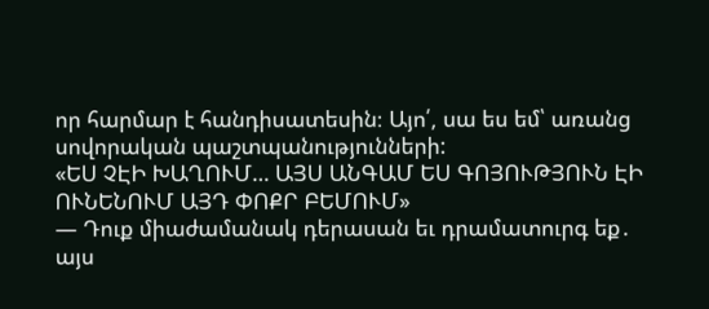որ հարմար է հանդիսատեսին։ Այո՛, սա ես եմ՝ առանց սովորական պաշտպանությունների:
«ԵՍ ՉԷԻ ԽԱՂՈՒՄ… ԱՅՍ ԱՆԳԱՄ ԵՍ ԳՈՅՈՒԹՅՈՒՆ ԷԻ ՈՒՆԵՆՈՒՄ ԱՅԴ ՓՈՔՐ ԲԵՄՈՒՄ»
— Դուք միաժամանակ դերասան եւ դրամատուրգ եք․ այս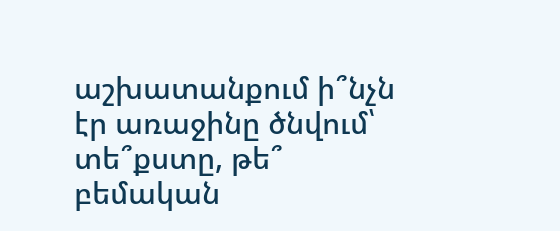աշխատանքում ի՞նչն էր առաջինը ծնվում՝ տե՞քստը, թե՞ բեմական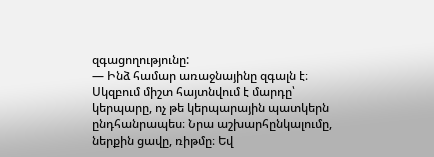զգացողությունը:
— Ինձ համար առաջնայինը զգալն է։ Սկզբում միշտ հայտնվում է մարդը՝ կերպարը, ոչ թե կերպարային պատկերն ընդհանրապես։ Նրա աշխարհընկալումը, ներքին ցավը, ռիթմը։ Եվ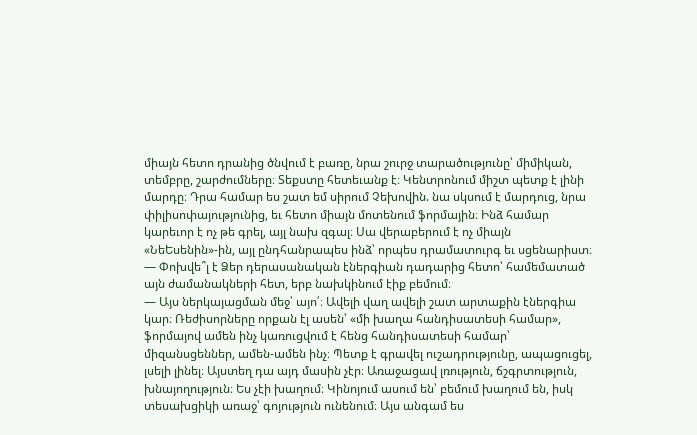միայն հետո դրանից ծնվում է բառը, նրա շուրջ տարածությունը՝ միմիկան, տեմբրը, շարժումները։ Տեքստը հետեւանք է։ Կենտրոնում միշտ պետք է լինի մարդը։ Դրա համար ես շատ եմ սիրում Չեխովին. նա սկսում է մարդուց, նրա փիլիսոփայությունից, եւ հետո միայն մոտենում ֆորմային։ Ինձ համար կարեւոր է ոչ թե գրել, այլ նախ զգալ։ Սա վերաբերում է ոչ միայն «ՆեԵսենին»-ին, այլ ընդհանրապես ինձ՝ որպես դրամատուրգ եւ սցենարիստ։
— Փոխվե՞լ է Ձեր դերասանական էներգիան դադարից հետո՝ համեմատած այն ժամանակների հետ, երբ նախկինում էիք բեմում։
— Այս ներկայացման մեջ՝ այո՛։ Ավելի վաղ ավելի շատ արտաքին էներգիա կար։ Ռեժիսորները որքան էլ ասեն՝ «մի խաղա հանդիսատեսի համար», ֆորմայով ամեն ինչ կառուցվում է հենց հանդիսատեսի համար՝ միզանսցեններ, ամեն-ամեն ինչ։ Պետք է գրավել ուշադրությունը, ապացուցել, լսելի լինել։ Այստեղ դա այդ մասին չէր։ Առաջացավ լռություն, ճշգրտություն, խնայողություն։ Ես չէի խաղում։ Կինոյում ասում են՝ բեմում խաղում են, իսկ տեսախցիկի առաջ՝ գոյություն ունենում։ Այս անգամ ես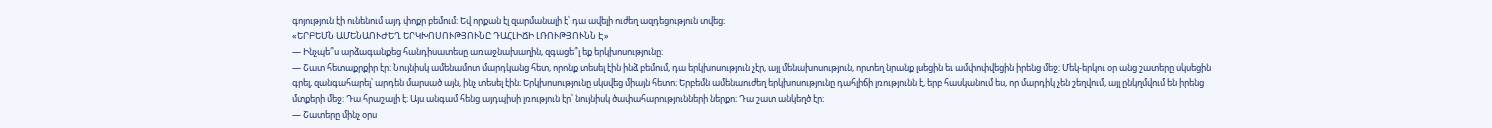գոյություն էի ունենում այդ փոքր բեմում։ Եվ որքան էլ զարմանալի է՝ դա ավելի ուժեղ ազդեցություն տվեց։
«ԵՐԲԵՄՆ ԱՄԵՆԱՈՒԺԵՂ ԵՐԿԽՈՍՈՒԹՅՈՒՆԸ ԴԱՀԼԻՃԻ ԼՌՈՒԹՅՈՒՆՆ Է»
— Ինչպե՞ս արձագանքեց հանդիսատեսը առաջնախաղին, զգացե՞լ եք երկխոսությունը։
— Շատ հետաքրքիր էր։ Նույնիսկ ամենամոտ մարդկանց հետ, որոնք տեսել էին ինձ բեմում, դա երկխոսություն չէր, այլ մենախոսություն, որտեղ նրանք լսեցին եւ ամփոփվեցին իրենց մեջ։ Մեկ-երկու օր անց շատերը սկսեցին գրել, զանգահարել՝ արդեն մարսած այն, ինչ տեսել էին։ Երկխոսությունը սկսվեց միայն հետո։ Երբեմն ամենաուժեղ երկխոսությունը դահլիճի լռությունն է, երբ հասկանում ես, որ մարդիկ չեն շեղվում, այլ ընկղմվում են իրենց մտքերի մեջ։ Դա հրաշալի է։ Այս անգամ հենց այդպիսի լռություն էր՝ նույնիսկ ծափահարությունների ներքո։ Դա շատ անկեղծ էր։
— Շատերը մինչ օրս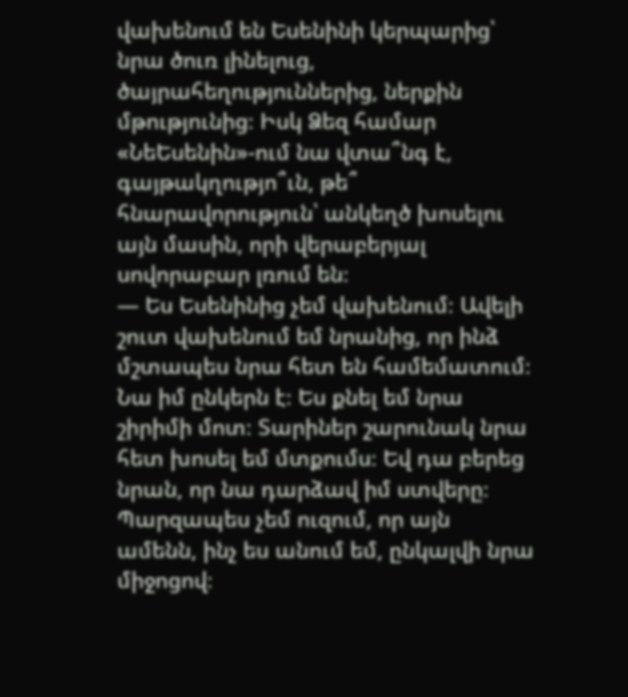վախենում են Եսենինի կերպարից՝ նրա ծուռ լինելուց, ծայրահեղություններից, ներքին մթությունից։ Իսկ Ձեզ համար «ՆեԵսենին»-ում նա վտա՞նգ է, գայթակղությո՞ւն, թե՞ հնարավորություն՝ անկեղծ խոսելու այն մասին, որի վերաբերյալ սովորաբար լռում են։
— Ես Եսենինից չեմ վախենում։ Ավելի շուտ վախենում եմ նրանից, որ ինձ մշտապես նրա հետ են համեմատում։ Նա իմ ընկերն է։ Ես քնել եմ նրա շիրիմի մոտ։ Տարիներ շարունակ նրա հետ խոսել եմ մտքումս։ Եվ դա բերեց նրան, որ նա դարձավ իմ ստվերը։ Պարզապես չեմ ուզում, որ այն ամենն, ինչ ես անում եմ, ընկալվի նրա միջոցով։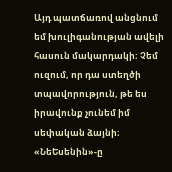Այդ պատճառով անցնում եմ խուլիգանության ավելի հասուն մակարդակի։ Չեմ ուզում, որ դա ստեղծի տպավորություն, թե ես իրավունք չունեմ իմ սեփական ձայնի։ «ՆեԵսենին»-ը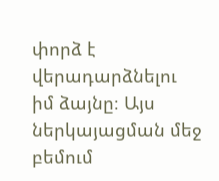փորձ է վերադարձնելու իմ ձայնը։ Այս ներկայացման մեջ բեմում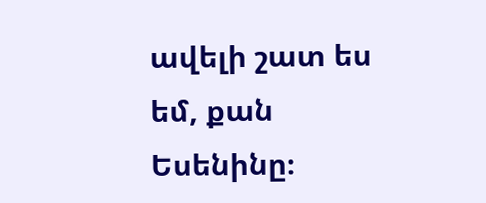ավելի շատ ես եմ, քան Եսենինը։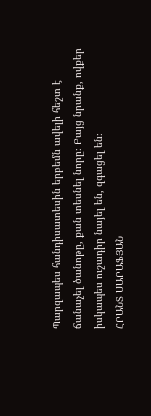Պարզապես հանդիսատեսին երբեմն ավելի հեշտ է ճանաչել ծանոթը, քան տեսնել նորը։ Բայց նրանք, ովքեր իսկապես ուշադիր նայել են, զգացել են։
ՀՐԱՆՏ ՍԱՐԱՖՅԱՆ